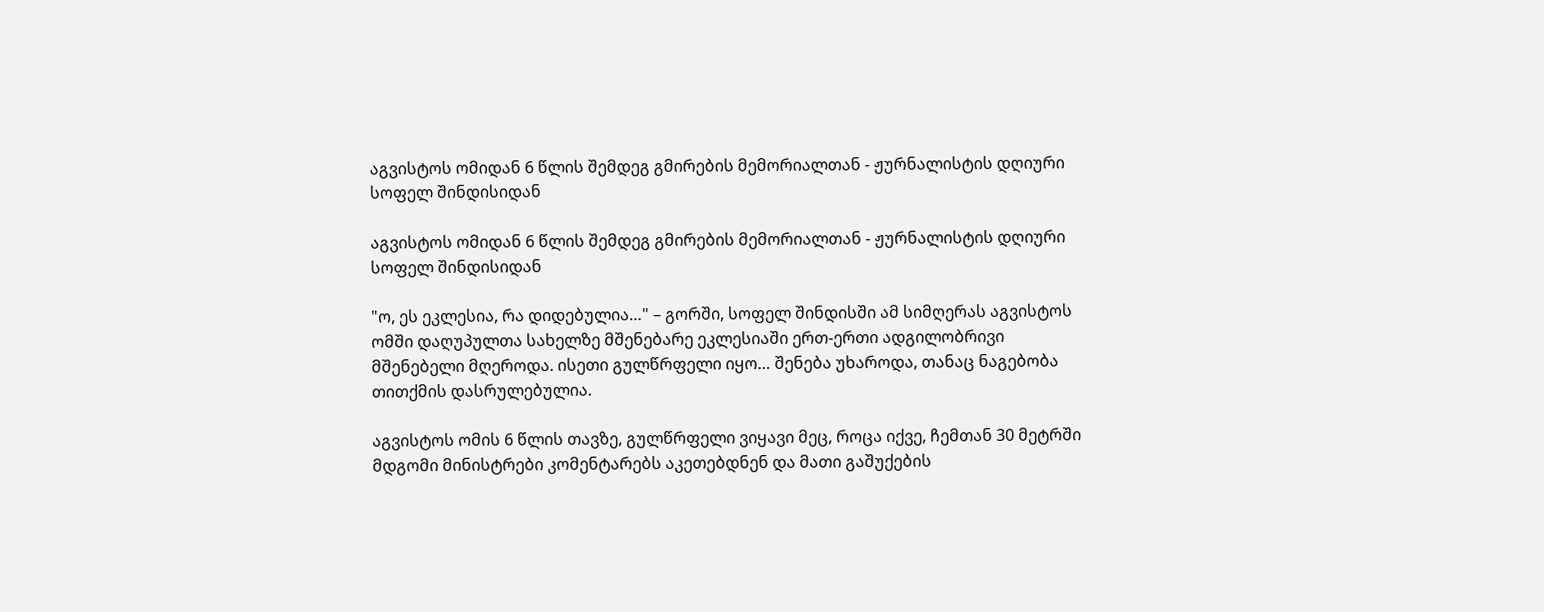აგვისტოს ომიდან 6 წლის შემდეგ გმირების მემორიალთან - ჟურნალისტის დღიური სოფელ შინდისიდან

აგვისტოს ომიდან 6 წლის შემდეგ გმირების მემორიალთან - ჟურნალისტის დღიური სოფელ შინდისიდან

"ო, ეს ეკლესია, რა დიდებულია…" – გორში, სოფელ შინდისში ამ სიმღერას აგვისტოს ომში დაღუპულთა სახელზე მშენებარე ეკლესიაში ერთ-ერთი ადგილობრივი მშენებელი მღეროდა. ისეთი გულწრფელი იყო… შენება უხაროდა, თანაც ნაგებობა თითქმის დასრულებულია.

აგვისტოს ომის 6 წლის თავზე, გულწრფელი ვიყავი მეც, როცა იქვე, ჩემთან 30 მეტრში მდგომი მინისტრები კომენტარებს აკეთებდნენ და მათი გაშუქების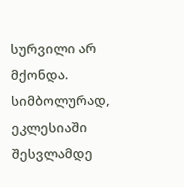სურვილი არ მქონდა. სიმბოლურად, ეკლესიაში შესვლამდე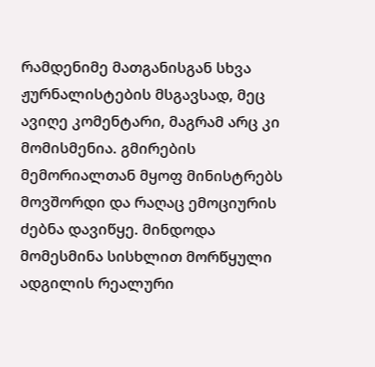რამდენიმე მათგანისგან სხვა ჟურნალისტების მსგავსად, მეც ავიღე კომენტარი, მაგრამ არც კი მომისმენია. გმირების მემორიალთან მყოფ მინისტრებს მოვშორდი და რაღაც ემოციურის ძებნა დავიწყე. მინდოდა მომესმინა სისხლით მორწყული ადგილის რეალური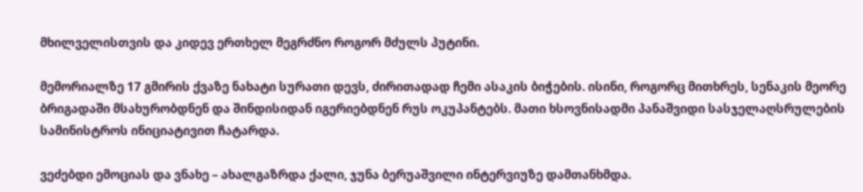მხილველისთვის და კიდევ ერთხელ მეგრძნო როგორ მძულს პუტინი.

მემორიალზე 17 გმირის ქვაზე ნახატი სურათი დევს, ძირითადად ჩემი ასაკის ბიჭების. ისინი, როგორც მითხრეს, სენაკის მეორე ბრიგადაში მსახურობდნენ და შინდისიდან იგერიებდნენ რუს ოკუპანტებს. მათი ხსოვნისადმი პანაშვიდი სასჯელაღსრულების სამინისტროს ინიციატივით ჩატარდა.

ვეძებდი ემოციას და ვნახე – ახალგაზრდა ქალი, ჯუნა ბერუაშვილი ინტერვიუზე დამთანხმდა.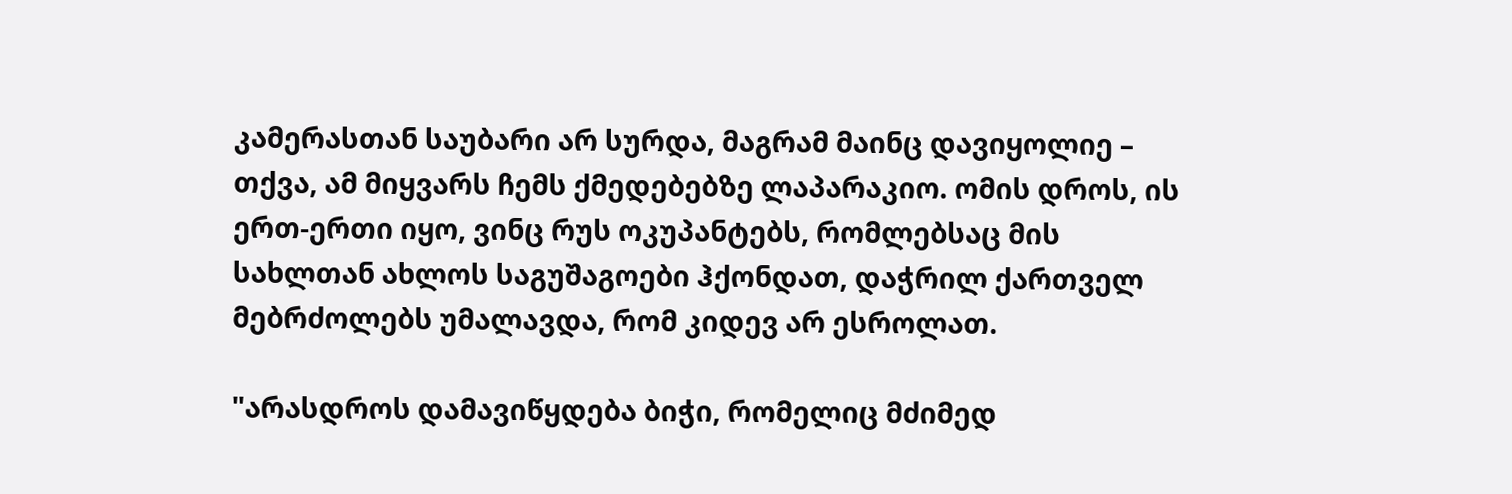კამერასთან საუბარი არ სურდა, მაგრამ მაინც დავიყოლიე – თქვა, ამ მიყვარს ჩემს ქმედებებზე ლაპარაკიო. ომის დროს, ის ერთ-ერთი იყო, ვინც რუს ოკუპანტებს, რომლებსაც მის სახლთან ახლოს საგუშაგოები ჰქონდათ, დაჭრილ ქართველ მებრძოლებს უმალავდა, რომ კიდევ არ ესროლათ.

"არასდროს დამავიწყდება ბიჭი, რომელიც მძიმედ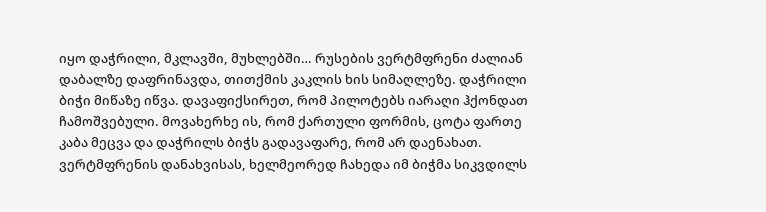იყო დაჭრილი, მკლავში, მუხლებში… რუსების ვერტმფრენი ძალიან დაბალზე დაფრინავდა, თითქმის კაკლის ხის სიმაღლეზე. დაჭრილი ბიჭი მიწაზე იწვა. დავაფიქსირეთ, რომ პილოტებს იარაღი ჰქონდათ ჩამოშვებული. მოვახერხე ის, რომ ქართული ფორმის, ცოტა ფართე კაბა მეცვა და დაჭრილს ბიჭს გადავაფარე, რომ არ დაენახათ. ვერტმფრენის დანახვისას, ხელმეორედ ჩახედა იმ ბიჭმა სიკვდილს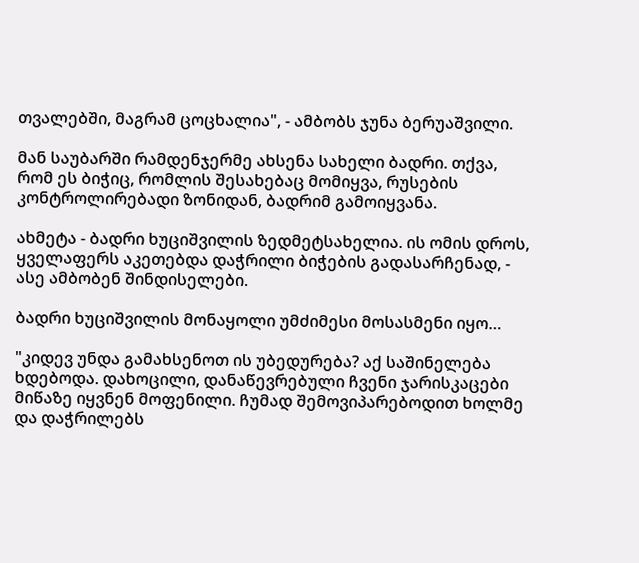თვალებში, მაგრამ ცოცხალია", - ამბობს ჯუნა ბერუაშვილი.

მან საუბარში რამდენჯერმე ახსენა სახელი ბადრი. თქვა, რომ ეს ბიჭიც, რომლის შესახებაც მომიყვა, რუსების კონტროლირებადი ზონიდან, ბადრიმ გამოიყვანა.

ახმეტა - ბადრი ხუციშვილის ზედმეტსახელია. ის ომის დროს, ყველაფერს აკეთებდა დაჭრილი ბიჭების გადასარჩენად, - ასე ამბობენ შინდისელები.

ბადრი ხუციშვილის მონაყოლი უმძიმესი მოსასმენი იყო…

"კიდევ უნდა გამახსენოთ ის უბედურება? აქ საშინელება ხდებოდა. დახოცილი, დანაწევრებული ჩვენი ჯარისკაცები მიწაზე იყვნენ მოფენილი. ჩუმად შემოვიპარებოდით ხოლმე და დაჭრილებს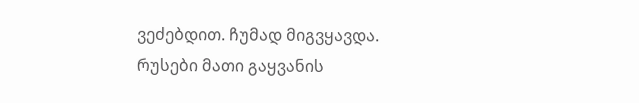ვეძებდით. ჩუმად მიგვყავდა. რუსები მათი გაყვანის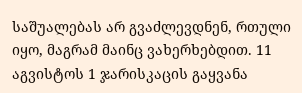საშუალებას არ გვაძლევდნენ, რთული იყო, მაგრამ მაინც ვახერხებდით. 11 აგვისტოს 1 ჯარისკაცის გაყვანა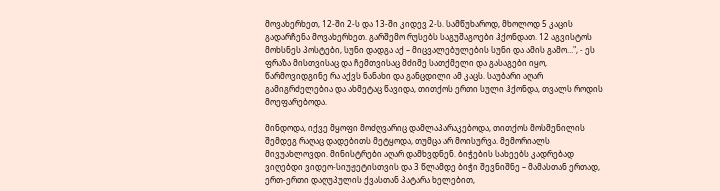მოვახერხეთ, 12-ში 2-ს და 13-ში კიდევ 2-ს. სამწუხაროდ, მხოლოდ 5 კაცის გადარჩენა მოვახერხეთ. გარშემო რუსებს საგუშაგოები ჰქონდათ. 12 აგვისტოს მოხსნეს პოსტები, სუნი დადგა აქ – მიცვალებულების სუნი და ამის გამო…", - ეს ფრაზა მისთვისაც და ჩემთვისაც მძიმე სათქმელი და გასაგები იყო, წარმოვიდგინე რა აქვს ნანახი და განცდილი ამ კაცს. საუბარი აღარ გამიგრძელებია და ახმეტაც წავიდა, თითქოს ერთი სული ჰქონდა, თვალს როდის მოეფარებოდა.

მინდოდა, იქვე მყოფი მოძღვარიც დამლაპარაკებოდა, თითქოს მოსმენილის შემდეგ რაღაც დადებითს მეტყოდა, თუმცა არ მოისურვა. მემორიალს მივუახლოვდი. მინისტრები აღარ დამხვდნენ. ბიჭების სახეებს კადრებად ვიღებდი ვიდეო-სიუჟეტისთვის და 3 წლამდე ბიჭი შევნიშნე – მამასთან ერთად, ერთ-ერთი დაღუპულის ქვასთან პატარა ხელებით,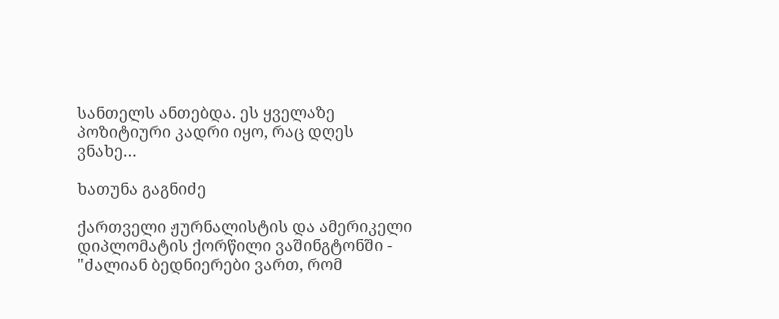სანთელს ანთებდა. ეს ყველაზე პოზიტიური კადრი იყო, რაც დღეს ვნახე…

ხათუნა გაგნიძე

ქართველი ჟურნალისტის და ამერიკელი დიპლომატის ქორწილი ვაშინგტონში - "ძალიან ბედნიერები ვართ, რომ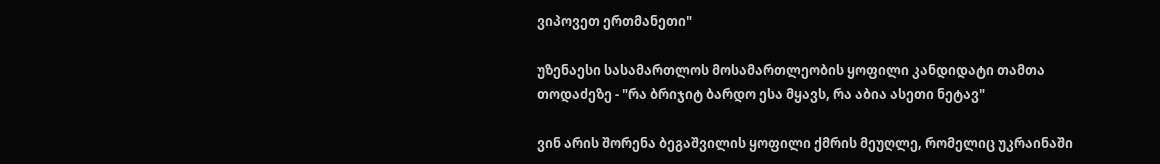ვიპოვეთ ერთმანეთი"

უზენაესი სასამართლოს მოსამართლეობის ყოფილი კანდიდატი თამთა თოდაძეზე - "რა ბრიჯიტ ბარდო ესა მყავს, რა აბია ასეთი ნეტავ"

ვინ არის შორენა ბეგაშვილის ყოფილი ქმრის მეუღლე, რომელიც უკრაინაში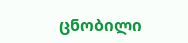ცნობილი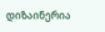დიზაინერია